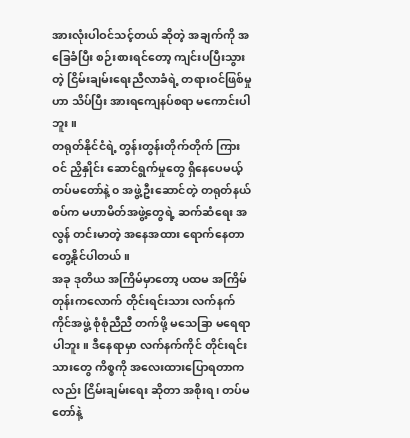အားလုံးပါဝင်သင့်တယ် ဆိုတဲ့ အချက်ကို အခြေခံပြီး စဉ်းစားရင်တော့ ကျင်းပပြီးသွားတဲ့ ငြိမ်းချမ်းရေးညီလာခံရဲ့ တရားဝင်ဖြစ်မှုဟာ သိပ်ပြီး အားရကျေနပ်စရာ မကောင်းပါဘူး။
တရုတ်နိုင်ငံရဲ့ တွန်းတွန်းတိုက်တိုက် ကြားဝင် ညှိနှိုင်း ဆောင်ရွက်မှုတွေ ရှိနေပေမယ့် တပ်မတော်နဲ့ ၀ အဖွဲ့ဦးဆောင်တဲ့ တရုတ်နယ်စပ်က မဟာမိတ်အဖွဲ့တွေရဲ့ ဆက်ဆံရေး အလွန် တင်းမာတဲ့ အနေအထား ရောက်နေတာ တွေ့နိုင်ပါတယ်။
အခု ဒုတိယ အကြိမ်မှာတော့ ပထမ အကြိမ်တုန်းကလောက် တိုင်းရင်းသား လက်နက်ကိုင်အဖွဲ့ စုံစုံညီညီ တက်ဖို့ မသေခြာ မရေရာပါဘူး။ ဒီနေရာမှာ လက်နက်ကိုင် တိုင်းရင်းသားတွေ ကိစ္စကို အလေးထားပြောရတာကလည်း ငြိမ်းချမ်းရေး ဆိုတာ အစိုးရ၊ တပ်မတော်နဲ့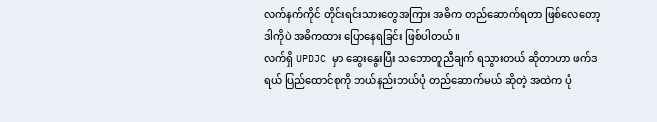လက်နက်ကိုင် တိုင်းရင်းသားတွေအကြား အဓိက တည်ဆောက်ရတာ ဖြစ်လေတော့ ဒါကိုပဲ အဓိကထား ပြောနေရခြင်း ဖြစ်ပါတယ်။
လက်ရှိ UPDJC မှာ ဆွေးနွေးပြီး သဘောတူညီချက် ရသွားတယ် ဆိုတာဟာ ဖက်ဒရယ် ပြည်ထောင်စုကို ဘယ်နည်းဘယ်ပုံ တည်ဆောက်မယ် ဆိုတဲ့ အထဲက ပုံ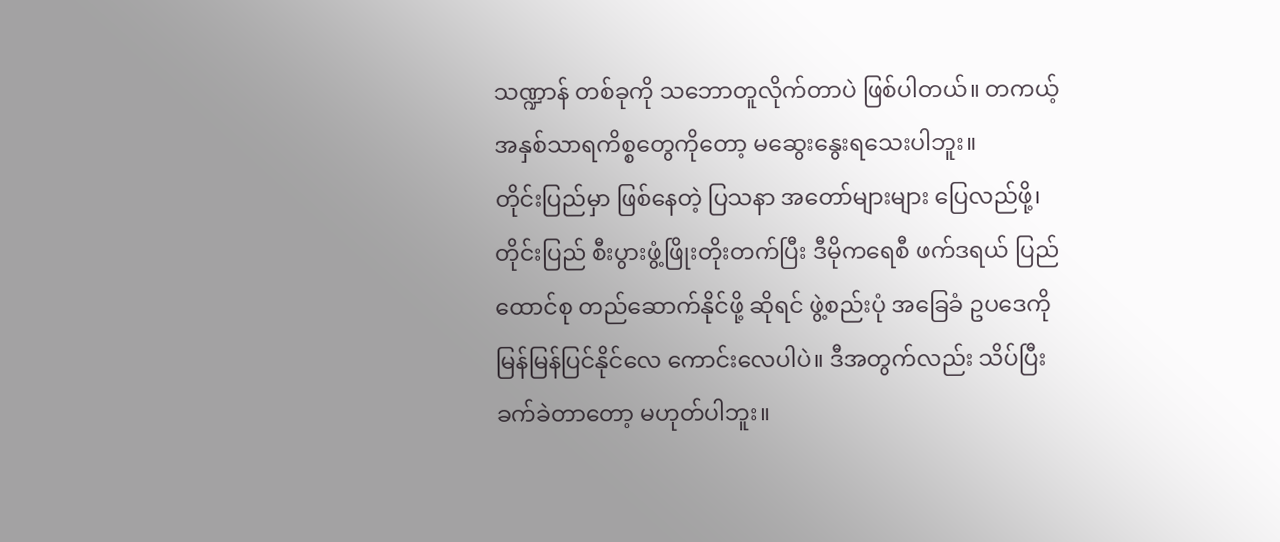သဏ္ဍာန် တစ်ခုကို သဘောတူလိုက်တာပဲ ဖြစ်ပါတယ်။ တကယ့် အနှစ်သာရကိစ္စတွေကိုတော့ မဆွေးနွေးရသေးပါဘူး။
တိုင်းပြည်မှာ ဖြစ်နေတဲ့ ပြသနာ အတော်များများ ပြေလည်ဖို့၊ တိုင်းပြည် စီးပွားဖွံ့ဖြိုးတိုးတက်ပြီး ဒီမိုကရေစီ ဖက်ဒရယ် ပြည်ထောင်စု တည်ဆောက်နိုင်ဖို့ ဆိုရင် ဖွဲ့စည်းပုံ အခြေခံ ဥပဒေကို မြန်မြန်ပြင်နိုင်လေ ကောင်းလေပါပဲ။ ဒီအတွက်လည်း သိပ်ပြီး ခက်ခဲတာတော့ မဟုတ်ပါဘူး။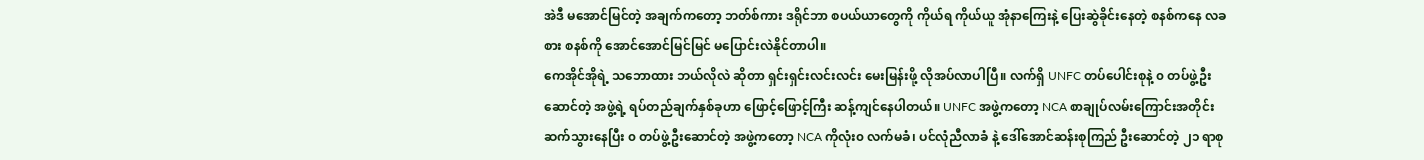အဲဒီ မအောင်မြင်တဲ့ အချက်ကတော့ ဘတ်စ်ကား ဒရိုင်ဘာ စပယ်ယာတွေကို ကိုယ်ရ ကိုယ်ယူ အုံနာကြေးနဲ့ ပြေးဆွဲခိုင်းနေတဲ့ စနစ်ကနေ လခစား စနစ်ကို အောင်အောင်မြင်မြင် မပြောင်းလဲနိုင်တာပါ။
ကေအိုင်အိုရဲ့ သဘောထား ဘယ်လိုလဲ ဆိုတာ ရှင်းရှင်းလင်းလင်း မေးမြန်းဖို့ လိုအပ်လာပါပြီ။ လက်ရှိ UNFC တပ်ပေါင်းစုနဲ့ ၀ တပ်ဖွဲ့ဦးဆောင်တဲ့ အဖွဲ့ရဲ့ ရပ်တည်ချက်နှစ်ခုဟာ ဖြောင့်ဖြောင့်ကြီး ဆန့်ကျင်နေပါတယ်။ UNFC အဖွဲ့ကတော့ NCA စာချုပ်လမ်းကြောင်းအတိုင်း ဆက်သွားနေပြီး ၀ တပ်ဖွဲ့ဦးဆောင်တဲ့ အဖွဲ့ကတော့ NCA ကိုလုံး၀ လက်မခံ၊ ပင်လုံညီလာခံ နဲ့ ဒေါ်အောင်ဆန်းစုကြည် ဦးဆောင်တဲ့ ၂၁ ရာစု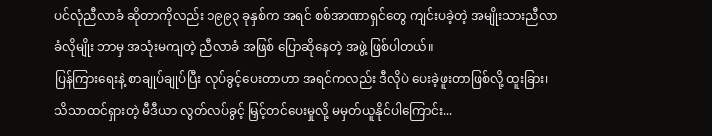ပင်လုံညီလာခံ ဆိုတာကိုလည်း ၁၉၉၃ ခုနှစ်က အရင် စစ်အာဏာရှင်တွေ ကျင်းပခဲ့တဲ့ အမျိုးသားညီလာခံလိုမျိုး ဘာမှ အသုံးမကျတဲ့ ညီလာခံ အဖြစ် ပြောဆိုနေတဲ့ အဖွဲ့ ဖြစ်ပါတယ်။
ပြန်ကြားရေးနဲ့ စာချုပ်ချုပ်ပြီး လုပ်ခွင့်ပေးတာဟာ အရင်ကလည်း ဒီလိုပဲ ပေးခဲ့ဖူးတာဖြစ်လို့ ထူးခြား၊ သိသာထင်ရှားတဲ့ မီဒီယာ လွတ်လပ်ခွင့် မြှင့်တင်ပေးမှုလို့ မမှတ်ယူနိုင်ပါကြောင်း...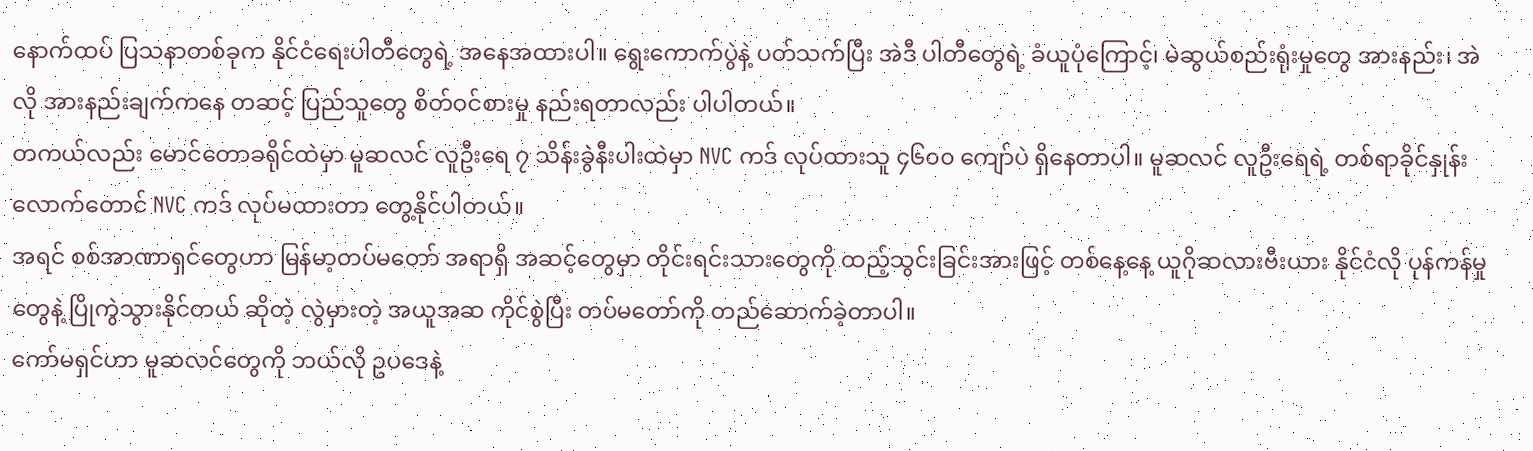နောက်ထပ် ပြသနာတစ်ခုက နိုင်ငံရေးပါတီတွေရဲ့ အနေအထားပါ။ ရွေးကောက်ပွဲနဲ့ ပတ်သက်ပြီး အဲဒီ ပါတီတွေရဲ့ ခံယူပုံကြောင့်၊ မဲဆွယ်စည်းရုံးမှုတွေ အားနည်း၊ အဲလို အားနည်းချက်ကနေ တဆင့် ပြည်သူတွေ စိတ်ဝင်စားမှု နည်းရတာလည်း ပါပါတယ်။
တကယ်လည်း မောင်တောခရိုင်ထဲမှာ မူဆလင် လူဦးရေ ၇ သိန်းခွဲနီးပါးထဲမှာ NVC ကဒ် လုပ်ထားသူ ၄၆၀၀ ကျော်ပဲ ရှိနေတာပါ။ မူဆလင် လူဦးရေရဲ့ တစ်ရာခိုင်နှုန်းလောက်တောင် NVC ကဒ် လုပ်မထားတာ တွေ့နိုင်ပါတယ်။
အရင် စစ်အာဏာရှင်တွေဟာ မြန်မာ့တပ်မတော် အရာရှိ အဆင့်တွေမှာ တိုင်းရင်းသားတွေကို ထည့်သွင်းခြင်းအားဖြင့် တစ်နေ့နေ့ ယူဂိုဆလားဗီးယား နိုင်ငံလို ပုန်ကန်မှုတွေနဲ့ ပြိုကွဲသွားနိုင်တယ် ဆိုတဲ့ လွဲမှားတဲ့ အယူအဆ ကိုင်စွဲပြီး တပ်မတော်ကို တည်ဆောက်ခဲ့တာပါ။
ကော်မရှင်ဟာ မူဆလင်တွေကို ဘယ်လို ဥပဒေနဲ့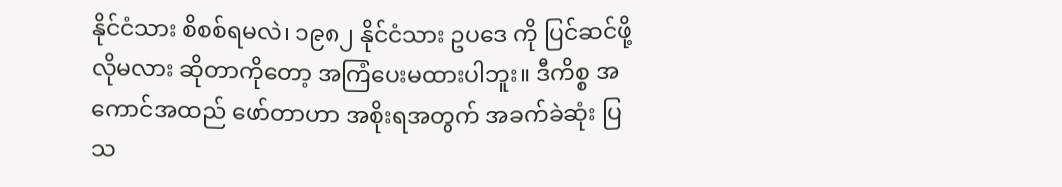နိုင်ငံသား စိစစ်ရမလဲ၊ ၁၉၈၂ နိုင်ငံသား ဥပဒေ ကို ပြင်ဆင်ဖို့ လိုမလား ဆိုတာကိုတော့ အကြံပေးမထားပါဘူး။ ဒီကိစ္စ အကောင်အထည် ဖော်တာဟာ အစိုးရအတွက် အခက်ခဲဆုံး ပြသ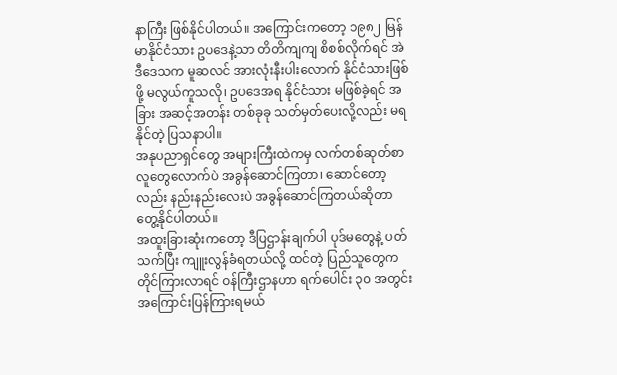နာကြီး ဖြစ်နိုင်ပါတယ်။ အကြောင်းကတော့ ၁၉၈၂ မြန်မာနိုင်ငံသား ဥပဒေနဲ့သာ တိတိကျကျ စိစစ်လိုက်ရင် အဲဒီဒေသက မူဆလင် အားလုံးနီးပါးလောက် နိုင်ငံသားဖြစ်ဖို့ မလွယ်ကူသလို၊ ဥပဒေအရ နိုင်ငံသား မဖြစ်ခဲ့ရင် အခြား အဆင့်အတန်း တစ်ခုခု သတ်မှတ်ပေးလို့လည်း မရနိုင်တဲ့ ပြသနာပါ။
အနုပညာရှင်တွေ အများကြီးထဲကမှ လက်တစ်ဆုတ်စာ လူတွေလောက်ပဲ အခွန်ဆောင်ကြတာ၊ ဆောင်တော့လည်း နည်းနည်းလေးပဲ အခွန်ဆောင်ကြတယ်ဆိုတာ တွေ့နိုင်ပါတယ်။
အထူးခြားဆုံးကတော့ ဒီပြဌာန်းချက်ပါ ပုဒ်မတွေနဲ့ ပတ်သက်ပြီး ကျူးလွန်ခံရတယ်လို့ ထင်တဲ့ ပြည်သူတွေက တိုင်ကြားလာရင် ဝန်ကြီးဌာနဟာ ရက်ပေါင်း ၃၀ အတွင်း အကြောင်းပြန်ကြားရမယ်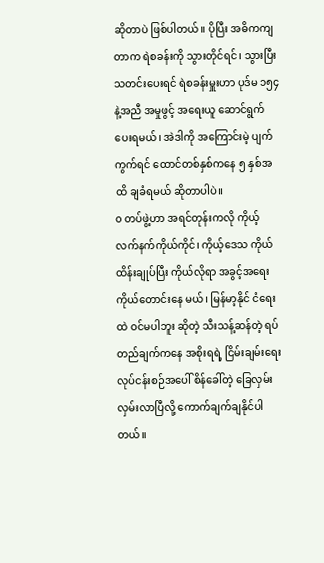ဆိုတာပဲ ဖြစ်ပါတယ်။ ပိုပြီး အဓိကကျတာက ရဲစခန်းကို သွားတိုင်ရင်၊ သွားပြီး သတင်းပေးရင် ရဲစခန်းမှူးဟာ ပုဒ်မ ၁၅၄ နဲ့အညီ အမှုဖွင့် အရေးယူ ဆောင်ရွက်ပေးရမယ်၊ အဲဒါကို အကြောင်းမဲ့ ပျက်ကွက်ရင် ထောင်တစ်နှစ်ကနေ ၅ နှစ်အထိ ချခံရမယ် ဆိုတာပါပဲ။
၀ တပ်ဖွဲ့ဟာ အရင်တုန်းကလို ကိုယ့်လက်နက်ကိုယ်ကိုင်၊ ကိုယ့်ဒေသ ကိုယ်ထိန်းချုပ်ပြီး ကိုယ်လိုရာ အခွင့်အရေး ကိုယ်တောင်းနေ မယ်၊ မြန်မာ့နိုင် ငံရေးထဲ ဝင်မပါဘူး ဆိုတဲ့ သီးသန့်ဆန်တဲ့ ရပ်တည်ချက်ကနေ အစိုးရရဲ့ ငြိမ်းချမ်းရေး လုပ်ငန်းစဉ်အပေါ် စိန်ခေါ်တဲ့ ခြေလှမ်း လှမ်းလာပြီလို့ ကောက်ချက်ချနိုင်ပါတယ်။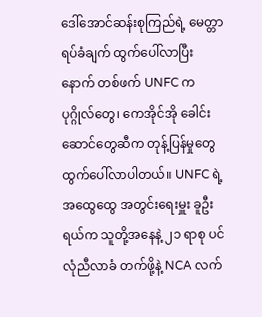ဒေါ်အောင်ဆန်းစုကြည်ရဲ့ မေတ္တာရပ်ခံချက် ထွက်ပေါ်လာပြီးနောက် တစ်ဖက် UNFC က ပုဂ္ဂိုလ်တွေ၊ ကေအိုင်အို ခေါင်းဆောင်တွေဆီက တုန့်ပြန်မှုတွေ ထွက်ပေါ်လာပါတယ်။ UNFC ရဲ့ အထွေထွေ အတွင်းရေးမှူး ခူဦးရယ်က သူတို့အနေနဲ့ ၂၁ ရာစု ပင်လုံညီလာခံ တက်ဖို့နဲ့ NCA လက်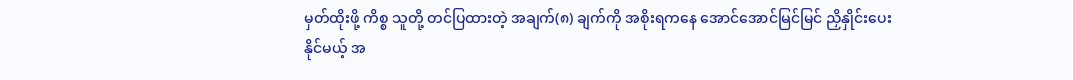မှတ်ထိုးဖို့ ကိစ္စ သူတို့ တင်ပြထားတဲ့ အချက်(၈) ချက်ကို အစိုးရကနေ အောင်အောင်မြင်မြင် ညှိနှိုင်းပေးနိုင်မယ့် အ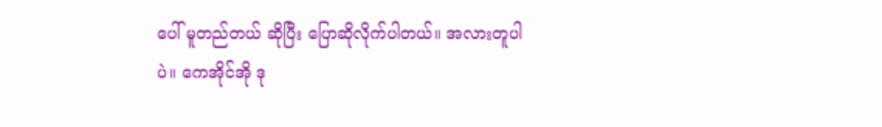ပေါ် မူတည်တယ် ဆိုပြီး ပြောဆိုလိုက်ပါတယ်။ အလားတူပါပဲ။ ကေအိုင်အို ဒု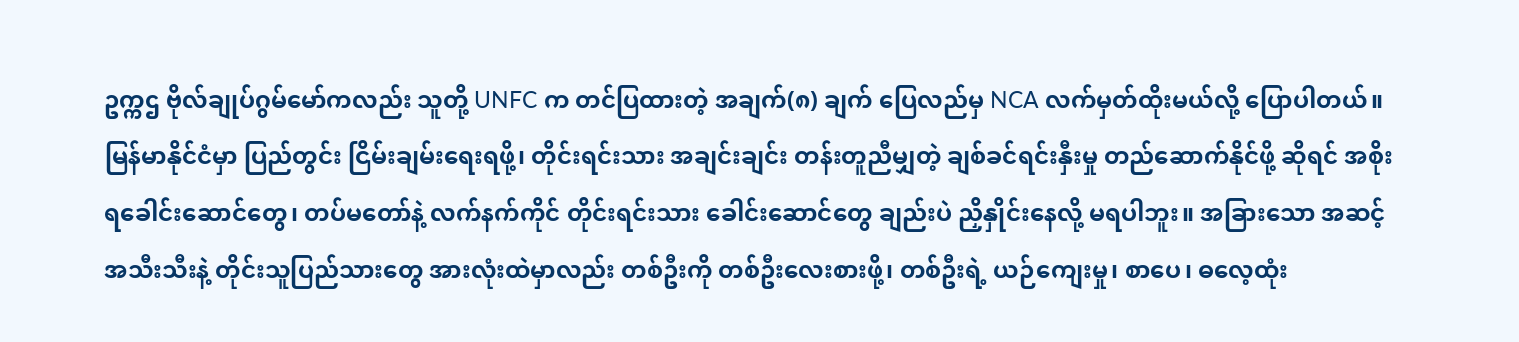ဥက္ကဌ ဗိုလ်ချုပ်ဂွမ်မော်ကလည်း သူတို့ UNFC က တင်ပြထားတဲ့ အချက်(၈) ချက် ပြေလည်မှ NCA လက်မှတ်ထိုးမယ်လို့ ပြောပါတယ်။
မြန်မာနိုင်ငံမှာ ပြည်တွင်း ငြိမ်းချမ်းရေးရဖို့၊ တိုင်းရင်းသား အချင်းချင်း တန်းတူညီမျှတဲ့ ချစ်ခင်ရင်းနှီးမှု တည်ဆောက်နိုင်ဖို့ ဆိုရင် အစိုးရခေါင်းဆောင်တွေ၊ တပ်မတော်နဲ့ လက်နက်ကိုင် တိုင်းရင်းသား ခေါင်းဆောင်တွေ ချည်းပဲ ညှိနှိုင်းနေလို့ မရပါဘူး။ အခြားသော အဆင့်အသီးသီးနဲ့ တိုင်းသူပြည်သားတွေ အားလုံးထဲမှာလည်း တစ်ဦးကို တစ်ဦးလေးစားဖို့၊ တစ်ဦးရဲ့ ယဉ်ကျေးမှု၊ စာပေ၊ ဓလေ့ထုံး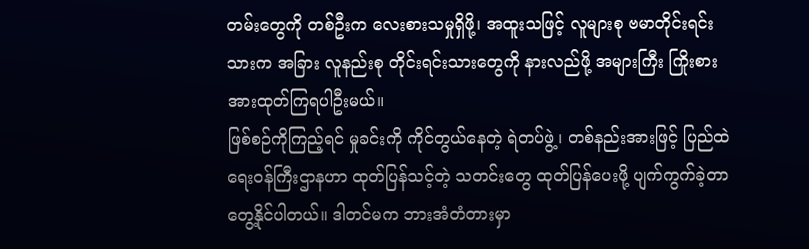တမ်းတွေကို တစ်ဦးက လေးစားသမှုရှိဖို့၊ အထူးသဖြင့် လူများစု ဗမာတိုင်းရင်းသားက အခြား လူနည်းစု တိုင်းရင်းသားတွေကို နားလည်ဖို့ အများကြီး ကြိုးစားအားထုတ်ကြရပါဦးမယ်။
ဖြစ်စဉ်ကိုကြည့်ရင် မှုခင်းကို ကိုင်တွယ်နေတဲ့ ရဲတပ်ဖွဲ့၊ တစ်နည်းအားဖြင့် ပြည်ထဲရေးဝန်ကြီးဌာနဟာ ထုတ်ပြန်သင့်တဲ့ သတင်းတွေ ထုတ်ပြန်ပေးဖို့ ပျက်ကွက်ခဲ့တာ တွေ့နိုင်ပါတယ်။ ဒါတင်မက ဘားအံတံတားမှာ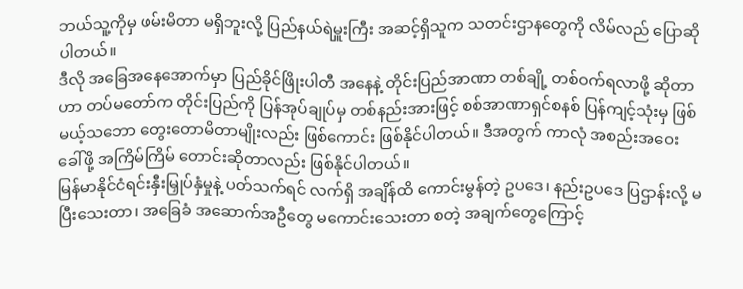ဘယ်သူ့ကိုမှ ဖမ်းမိတာ မရှိဘူးလို့ ပြည်နယ်ရဲမှူးကြီး အဆင့်ရှိသူက သတင်းဌာနတွေကို လိမ်လည် ပြောဆိုပါတယ်။
ဒီလို အခြေအနေအောက်မှာ ပြည်ခိုင်ဖြိုးပါတီ အနေနဲ့ တိုင်းပြည်အာဏာ တစ်ချို့ တစ်ဝက်ရလာဖို့ ဆိုတာဟာ တပ်မတော်က တိုင်းပြည်ကို ပြန်အုပ်ချုပ်မှ တစ်နည်းအားဖြင့် စစ်အာဏာရှင်စနစ် ပြန်ကျင့်သုံးမှ ဖြစ်မယ့်သဘော တွေးတောမိတာမျိုးလည်း ဖြစ်ကောင်း ဖြစ်နိုင်ပါတယ်။ ဒီအတွက် ကာလုံ အစည်းအဝေး ခေါ်ဖို့ အကြိမ်ကြိမ် တောင်းဆိုတာလည်း ဖြစ်နိုင်ပါတယ်။
မြန်မာနိုင်ငံရင်းနှီးမြှုပ်နှံမှုနဲ့ ပတ်သက်ရင် လက်ရှိ အချိန်ထိ ကောင်းမွန်တဲ့ ဥပဒေ၊ နည်းဥပဒေ ပြဌာန်းလို့ မပြီးသေးတာ၊ အခြေခံ အဆောက်အဦတွေ မကောင်းသေးတာ စတဲ့ အချက်တွေကြောင့်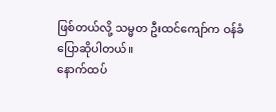ဖြစ်တယ်လို့ သမ္မတ ဦးထင်ကျော်က ဝန်ခံ ပြောဆိုပါတယ်။
နောက်ထပ်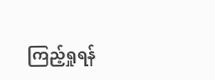ကြည့်ရှုရန်